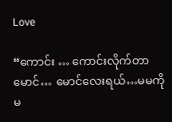Love

“ကောင်း … ကောင်းလိုက်တာ မောင်… မောင်လေးရယ်…မမကို မ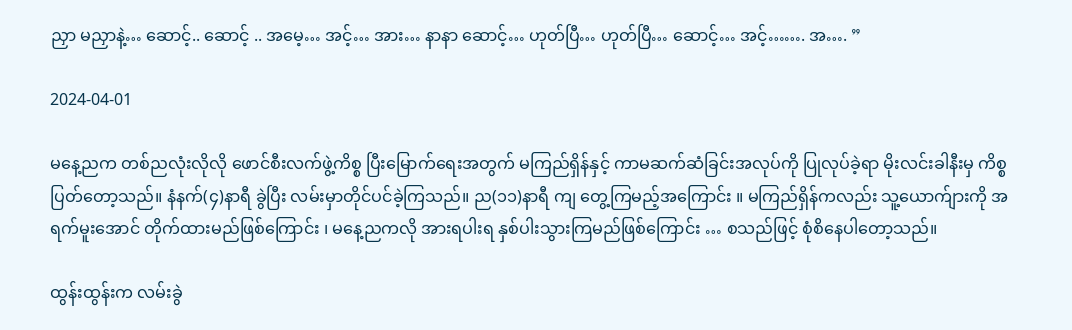ညှာ မညှာနဲ့… ဆောင့်.. ဆောင့် .. အမေ့… အင့်… အား… နာနာ ဆောင့်… ဟုတ်ပြီ… ဟုတ်ပြီ… ဆောင့်… အင့်……. အ…. ”

2024-04-01

မနေ့ညက တစ်ညလုံးလိုလို ဖောင်စီးလက်ဖွဲ့ကိစ္စ ပြီးမြောက်ရေးအတွက် မကြည်ရှိန်နှင့် ကာမဆက်ဆံခြင်းအလုပ်ကို ပြုလုပ်ခဲ့ရာ မိုးလင်းခါနီးမှ ကိစ္စပြတ်တော့သည်။ နံနက်(၄)နာရီ ခွဲပြီး လမ်းမှာတိုင်ပင်ခဲ့ကြသည်။ ည(၁၁)နာရီ ကျ တွေ့ကြမည့်အကြောင်း ။ မကြည်ရှိန်ကလည်း သူ့ယောက်ျားကို အရက်မူးအောင် တိုက်ထားမည်ဖြစ်ကြောင်း ၊ မနေ့ညကလို အားရပါးရ နှစ်ပါးသွားကြမည်ဖြစ်ကြောင်း … စသည်ဖြင့် စုံစိနေပါတော့သည်။

ထွန်းထွန်းက လမ်းခွဲ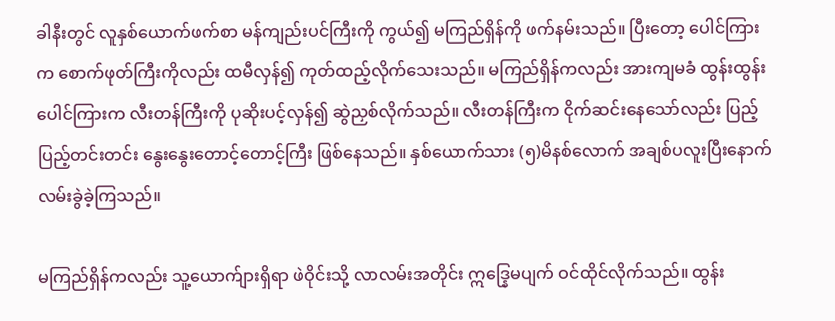ခါနီးတွင် လူနှစ်ယောက်ဖက်စာ မန်ကျည်းပင်ကြီးကို ကွယ်၍ မကြည်ရှိန်ကို ဖက်နမ်းသည်။ ပြီးတော့ ပေါင်ကြားက စောက်ဖုတ်ကြီးကိုလည်း ထမီလှန်၍ ကုတ်ထည့်လိုက်သေးသည်။ မကြည်ရှိန်ကလည်း အားကျမခံ ထွန်းထွန်းပေါင်ကြားက လီးတန်ကြီးကို ပုဆိုးပင့်လှန်၍ ဆွဲညှစ်လိုက်သည်။ လီးတန်ကြီးက ငိုက်ဆင်းနေသော်လည်း ပြည့်ပြည့်တင်းတင်း နွေးနွေးတောင့်တောင့်ကြီး ဖြစ်နေသည်။ နှစ်ယောက်သား (၅)မိနစ်လောက် အချစ်ပလူးပြီးနောက် လမ်းခွဲခဲ့ကြသည်။

မကြည်ရှိန်ကလည်း သူ့ယောက်ျားရှိရာ ဖဲဝိုင်းသို့ လာလမ်းအတိုင်း ဣဒ္နြေမပျက် ဝင်ထိုင်လိုက်သည်။ ထွန်း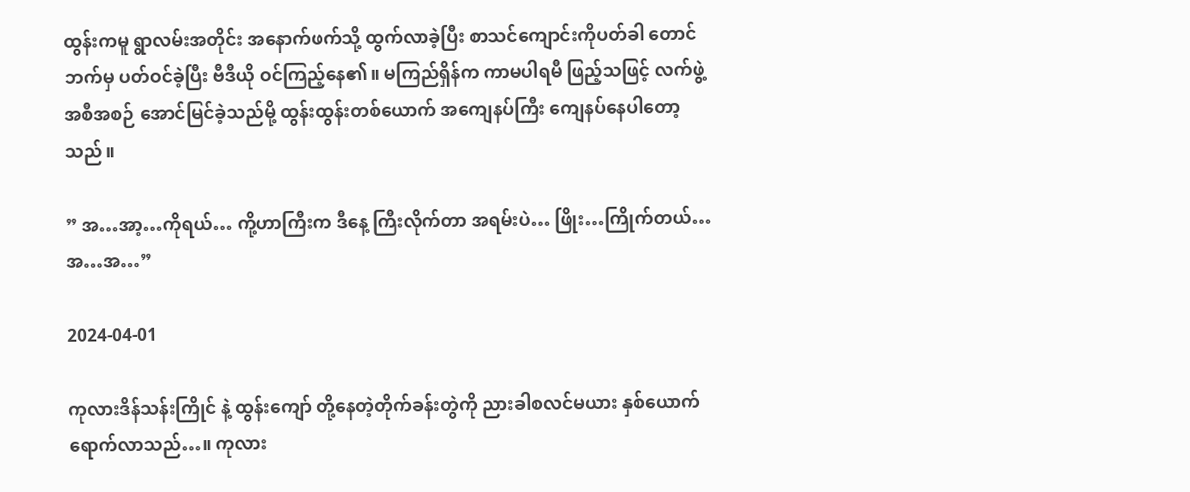ထွန်းကမူ ရွာလမ်းအတိုင်း အနောက်ဖက်သို့ ထွက်လာခဲ့ပြီး စာသင်ကျောင်းကိုပတ်ခါ တောင်ဘက်မှ ပတ်ဝင်ခဲ့ပြီး ဗီဒီယို ဝင်ကြည့်နေ၏။ မကြည်ရှိန်က ကာမပါရမီ ဖြည့်သဖြင့် လက်ဖွဲ့အစီအစဉ် အောင်မြင်ခဲ့သည်မို့ ထွန်းထွန်းတစ်ယောက် အကျေနပ်ကြီး ကျေနပ်နေပါတော့သည်။

” အ…အာ့…ကိုရယ်… ကို့ဟာကြီးက ဒီနေ့ ကြီးလိုက်တာ အရမ်းပဲ… ဖြိုး…ကြိုက်တယ်… အ…အ…”

2024-04-01

ကုလားဒိန်သန်းကြိုင် နဲ့ ထွန်းကျော် တို့နေတဲ့တိုက်ခန်းတွဲကို ညားခါစလင်မယား နှစ်ယောက်ရောက်လာသည်…။ ကုလား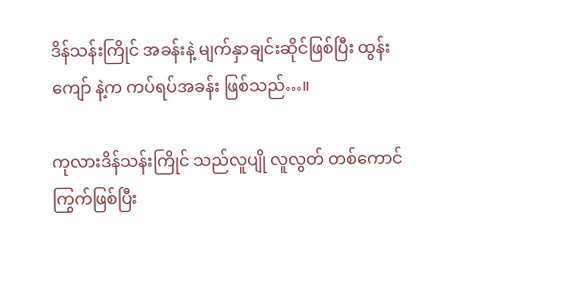ဒိန်သန်းကြိုင် အခန်းနဲ့ မျက်နှာချင်းဆိုင်ဖြစ်ပြီး ထွန်းကျော် နဲ့က ကပ်ရပ်အခန်း ဖြစ်သည်…။

ကုလားဒိန်သန်းကြိုင် သည်လူပျို လူလွတ် တစ်ကောင်ကြွက်ဖြစ်ပြီး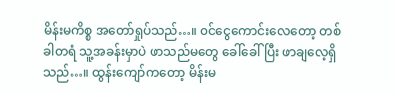မိန်းမကိစ္စ အတော်ရှုပ်သည်…။ ၀င်ငွေကောင်းလေတော့ တစ်ခါတရံ သူ့အခန်းမှာပဲ ဖာသည်မတွေ ခေါ်ခေါ်ပြီး ဖာချလေ့ရှိသည်…။ ထွန်းကျော်ကတော့ မိန်းမ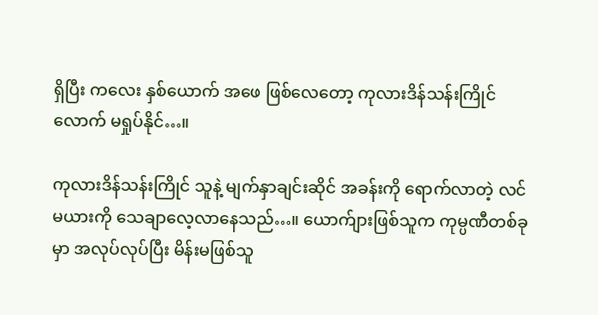ရှိပြီး ကလေး နှစ်ယောက် အဖေ ဖြစ်လေတော့ ကုလားဒိန်သန်းကြိုင်လောက် မရှုပ်နိုင်…။

ကုလားဒိန်သန်းကြိုင် သူနဲ့ မျက်နှာချင်းဆိုင် အခန်းကို ရောက်လာတဲ့ လင်မယားကို သေချာလေ့လာနေသည်…။ ယောက်ျားဖြစ်သူက ကုမ္ပဏီတစ်ခုမှာ အလုပ်လုပ်ပြီး မိန်းမဖြစ်သူ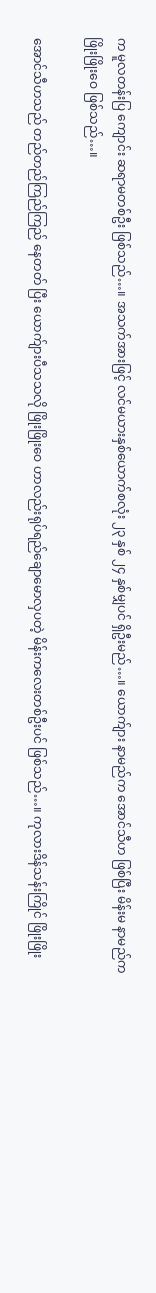က မူလတန်းပြ ကျောင်း ဆရာမတစ်ဦး ဖြစ်သည်…။ အသက်အားဖြင့် လင်မယားနှစ်ယောက်စလုံး ၂၃ နှစ် ၂၄ နှစ်မျှပင် ရှိဦးမည်…။ ယောက်ျား နာမည်က အောင်သီဟ ဖြစ်ပြီး မိန်းမ နာမည်က ဖြိုးဖြိုးဝေ ဖြစ်သည်…။

အောင်သီဟသည် တည်တည်ကြည်ကြည် နေတတ် ပြီး ယောက်ျားပီသသလို ဖြိုးဖြိုးဝေ ဟာလည်းရုပ်ရည်ချောမောလှပတဲ့ မိန်းကလေးတစ်ဦးပင် ဖြစ်သည်…။ ကုလားဒိန်သန်းကြိုင် ဖြိုးဖြိုး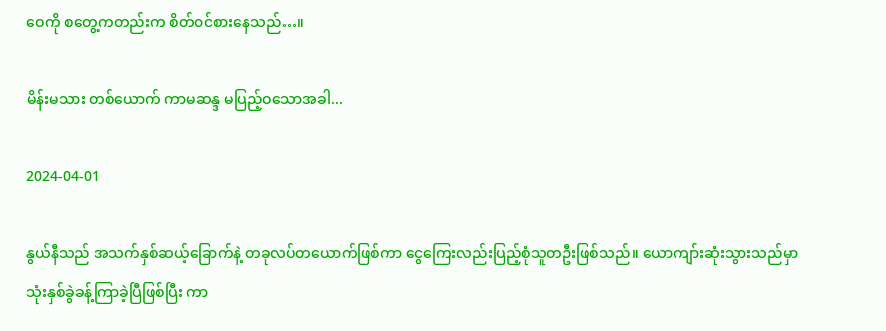ဝေကို စတွေ့ကတည်းက စိတ်၀င်စားနေသည်…။

မိန်းမသား တစ်ယောက် ကာမဆန္ဒ မပြည့်ဝသောအခါ...

2024-04-01

နွယ်နီသည် အသက်နှစ်ဆယ့်ခြောက်နဲ့ တခုလပ်တယောက်ဖြစ်ကာ ငွေကြေးလည်းပြည့်စုံသူတဦးဖြစ်သည်။ ယောကျာ်းဆုံးသွားသည်မှာ သုံးနှစ်ခွဲခန့်ကြာခဲ့ပြီဖြစ်ပြီး ကာ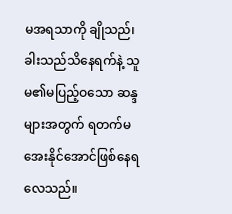မအရသာကို ချိုသည်၊ ခါးသည်သိနေရက်နဲ့ သူမ၏မပြည့်ဝသော ဆန္ဒများအတွက် ရတက်မအေးနိုင်အောင်ဖြစ်နေရလေသည်။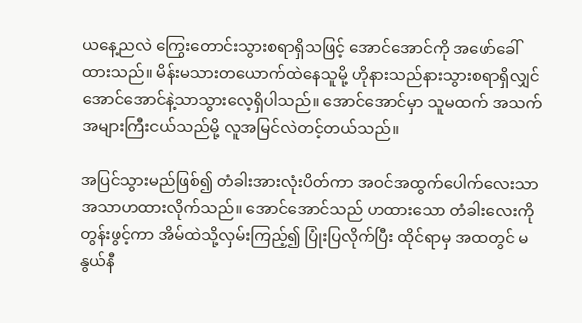ယနေ့ညလဲ ကြွေးတောင်းသွားစရာရှိသဖြင့် အောင်အောင်ကို အဖော်ခေါ်ထားသည်။ မိန်းမသားတယောက်ထဲနေသူမို့ ဟိုနားသည်နားသွားစရာရှိလျှင် အောင်အောင်နဲ့သာသွားလေ့ရှိပါသည်။ အောင်အောင်မှာ သူမထက် အသက်အများကြီးငယ်သည်မို့ လူအမြင်လဲတင့်တယ်သည်။

အပြင်သွားမည်ဖြစ်၍ တံခါးအားလုံးပိတ်ကာ အဝင်အထွက်ပေါက်လေးသာ အသာဟထားလိုက်သည်။ အောင်အောင်သည် ဟထားသော တံခါးလေးကို တွန်းဖွင့်ကာ အိမ်ထဲသို့လှမ်းကြည့်၍ ပြုံးပြလိုက်ပြီး ထိုင်ရာမှ အထတွင် မနွယ်နီ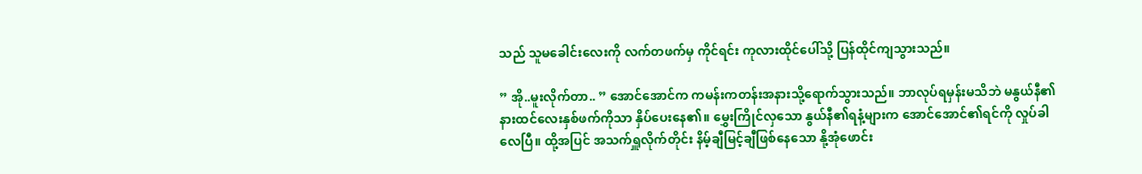သည် သူမခေါင်းလေးကို လက်တဖက်မှ ကိုင်ရင်း ကုလားထိုင်ပေါ်သို့ ပြန်ထိုင်ကျသွားသည်။

” အို..မူးလိုက်တာ.. ” အောင်အောင်က ကမန်းကတန်းအနားသို့ရောက်သွားသည်။ ဘာလုပ်ရမှန်းမသိဘဲ မနွယ်နီ၏နားထင်လေးနှစ်ဖက်ကိုသာ နှိပ်ပေးနေ၏။ မွှေးကြိုင်လှသော နွယ်နီ၏ရနံ့များက အောင်အောင်၏ရင်ကို လှုပ်ခါလေပြီ။ ထို့အပြင် အသက်ရှူလိုက်တိုင်း နိမ့်ချီမြင့်ချီဖြစ်နေသော နို့အုံဖောင်း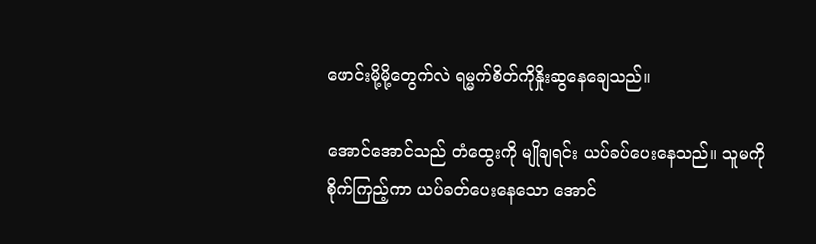ဖောင်းမို့မို့တွေက်လဲ ရမ္မက်စိတ်ကိုနှိုးဆွနေချေသည်။

အောင်အောင်သည် တံထွေးကို မျိုချရင်း ယပ်ခပ်ပေးနေသည်။ သူမကို စိုက်ကြည့်ကာ ယပ်ခတ်ပေးနေသော အောင်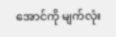အောင်ကို မျက်လုံး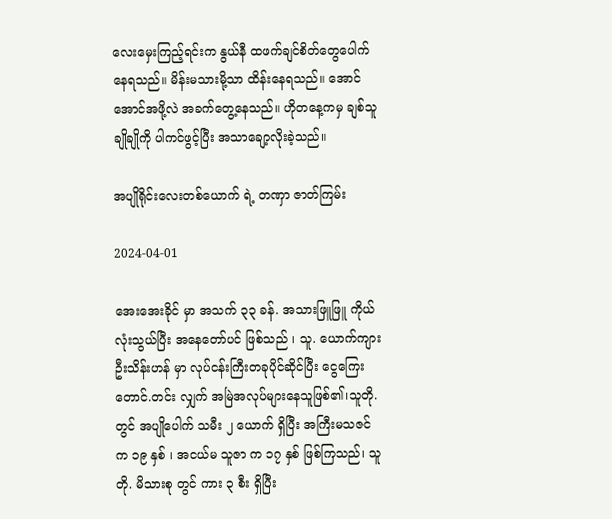လေးမှေးကြည့်ရင်းက နွယ်နီ ထဖက်ချင်စိတ်တွေပေါက်နေရသည်။ မိန်းမသားမို့သာ ထိန်းနေရသည်။ အောင်အောင်အဖို့လဲ အခက်တွေ့နေသည်။ ဟိုတနေ့ကမှ ချစ်သူချိုချိုကို ပါကင်ဖွင့်ပြီး အသာချော့လိုးခဲ့သည်။

အပျိုရိုင်းလေးတစ်ယောက် ရဲ့ တဏှာ ဇာတ်ကြမ်း

2024-04-01

အေးအေးခိုင် မှာ အသက် ၃၃ ခန်. အသားဖြူဖြူ ကိုယ်လုံးသွယ်ပြီး အနေတော်ပင် ဖြစ်သည် ၊ သူ. ယောက်ကျား ဦးသိန်းဟန် မှာ လုပ်ငန်းကြီးတခုပိုင်ဆိုင်ပြီး ငွေကြေးတောင်.တင်း လျှက် အမြဲအလုပ်များနေသူဖြစ်၏၊သူတို.တွင် အပျိုပေါက် သမီး ၂ ယောက် ရှိပြီး အကြီးမသဇင် က ၁၉ နှစ် ၊ အငယ်မ သူဇာ က ၁၇ နှစ် ဖြစ်ကြသည်၊ သူတို. မိသားစု တွင် ကား ၃ စီး ရှိပြီး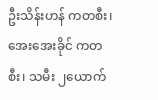ဦးသိန်းဟန် ကတစီး၊ အေးအေးခိုင် ကတစီး၊ သမီး ၂ယောက်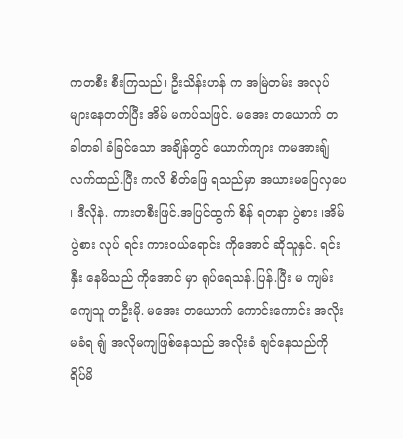ကတစီး စီးကြသည်၊ ဦးသိန်းဟန် က အမြဲတမ်း အလုပ်များနေတတ်ပြီး အိမ် မကပ်သဖြင်. မအေး တယောက် တခါတခါ ခံခြင်သော အချိန်တွင် ယောက်ကျား ကမအားရျ် လက်ထည်.ပြီး ကလိ စိတ်ဖြေ ရသည်မှာ အယားမပြေလှပေ ၊ ဒီလိုနဲ. ကားတစီးဖြင်.အပြင်ထွက် စိန် ရတနာ ပွဲစား ၊အိမ်ပွဲစား လုပ် ရင်း ကားဝယ်ရောင်း ကိုအောင် ဆိုသူနှင်. ရင်းနှီး နေမိသည် ကိုအောင် မှာ ရုပ်ရေသန်.ပြန်.ပြီး မ ကျမ်းကျေသူ တဦးမို. မအေး တယောက် ကောင်းကောင်း အလိုးမခံရ ရျ် အလိုမကျဖြစ်နေသည် အလိုးခံ ချင်နေသည်ကို ရိပ်မိ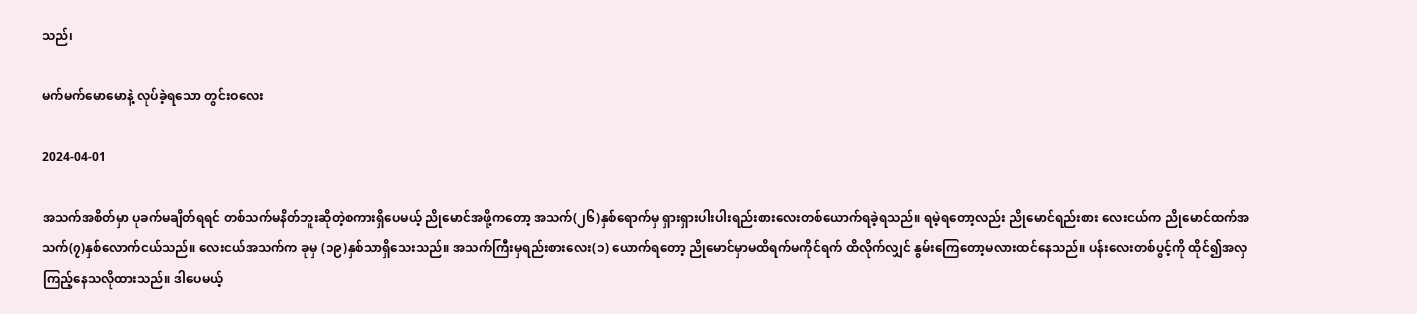သည်၊

မက်မက်မောမောနဲ့ လုပ်ခဲ့ရသော တွင်းဝလေး

2024-04-01

အသက်အစိတ်မှာ ပုခက်မချိတ်ရရင် တစ်သက်မနိတ်ဘူးဆိုတဲ့စကားရှိပေမယ့် ညိုမောင်အဖို့ကတော့ အသက်(၂၆)နှစ်ရောက်မှ ရှားရှားပါးပါးရည်းစားလေးတစ်ယောက်ရခဲ့ရသည်။ ရမဲ့ရတော့လည်း ညိုမောင်ရည်းစား လေးငယ်က ညိုမောင်ထက်အသက်(၇)နှစ်လောက်ငယ်သည်။ လေးငယ်အသက်က ခုမှ (၁၉)နှစ်သာရှိသေးသည်။ အသက်ကြီးမှရည်းစားလေး(၁) ယောက်ရတော့ ညိုမောင်မှာမထိရက်မကိုင်ရက် ထိလိုက်လျှင် နွမ်းကြေတော့မလားထင်နေသည်။ ပန်းလေးတစ်ပွင့်ကို ထိုင်၍အလှကြည့်နေသလိုထားသည်။ ဒါပေမယ့်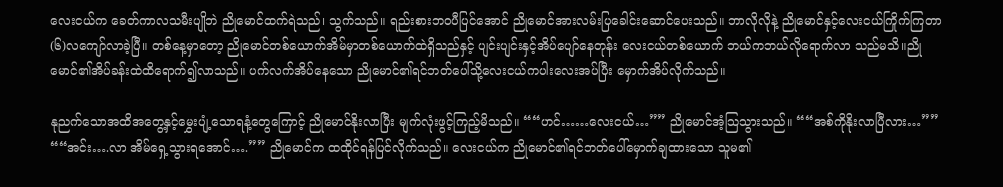လေးငယ်က ခေတ်ကာလသမီးပျိုဘဲ ညိုမောင်ထက်ရဲသည်၊ သွက်သည်။ ရည်းစားဘဝပီပြင်အောင် ညိုမောင်အားလမ်းပြခေါင်းဆောင်ပေးသည်။ ဘာလိုလိုနဲ့ ညိုမောင်နှင့်လေးငယ်ကြိုက်ကြတာ (၆)လကျော်လာခဲ့ပြီ။ တစ်နေ့မှာတော့ ညိုမောင်တစ်ယောက်အိမ်မှာတစ်ယောက်ထဲရှိသည်နှင့် ပျင်းပျင်းနှင့်အိပ်ပျော်နေတုန်း လေးငယ်တစ်ယောက် ဘယ်ကဘယ်လိုရောက်လာ သည်မသိ။ညိုမောင်၏အိပ်ခန်းထဲထိရောက်၍လာသည်။ ပက်လက်အိပ်နေသော ညိုမောင်၏ရင်ဘတ်ပေါ်သို့လေးငယ်ကပါးလေးအပ်ပြီး မှောက်အိပ်လိုက်သည်။

နုညက်သောအထိအတွေ့နှင့်မွှေးပျံ့သောရနံ့တွေကြောင့် ညိုမောင်နိုးလာပြီး မျက်လုံးဖွင့်ကြည့်မိသည်။ ““ဟင်……လေးငယ်…”” ညိုမောင်အံ့သြသွားသည်။ ““အစ်ကိုနိုးလာပြီလား…”” ““အင်း….လာ အိမ်ရှေ့သွားရအောင်….”” ညိုမောင်က ထထိုင်ရန်ပြင်လိုက်သည်။ လေးငယ်က ညိုမောင်၏ရင်ဘတ်ပေါ်မှောက်ချထားသော သူမ၏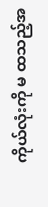ကိုယ်လုံးကို မ ထသည့်အ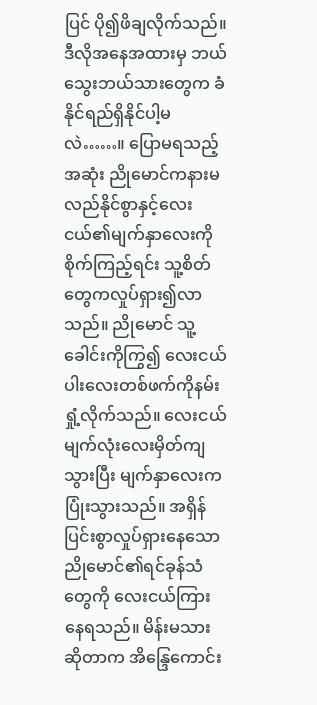ပြင် ပို၍ဖိချလိုက်သည်။ ဒီလိုအနေအထားမှ ဘယ်သွေးဘယ်သားတွေက ခံနိုင်ရည်ရှိနိုင်ပါ့မလဲ……။ ပြောမရသည့်အဆုံး ညိုမောင်ကနားမလည်နိုင်စွာနှင့်လေးငယ်၏မျက်နှာလေးကို စိုက်ကြည့်ရင်း သူ့စိတ်တွေကလှုပ်ရှား၍လာ သည်။ ညိုမောင် သူ့ခေါင်းကိုကြွ၍ လေးငယ်ပါးလေးတစ်ဖက်ကိုနမ်းရှုံ့လိုက်သည်။ လေးငယ်မျက်လုံးလေးမှိတ်ကျသွားပြီး မျက်နှာလေးကပြုံးသွားသည်။ အရှိန်ပြင်းစွာလှုပ်ရှားနေသော ညိုမောင်၏ရင်ခုန်သံတွေကို လေးငယ်ကြားနေရသည်။ မိန်းမသားဆိုတာက အိန္ဒြေကောင်း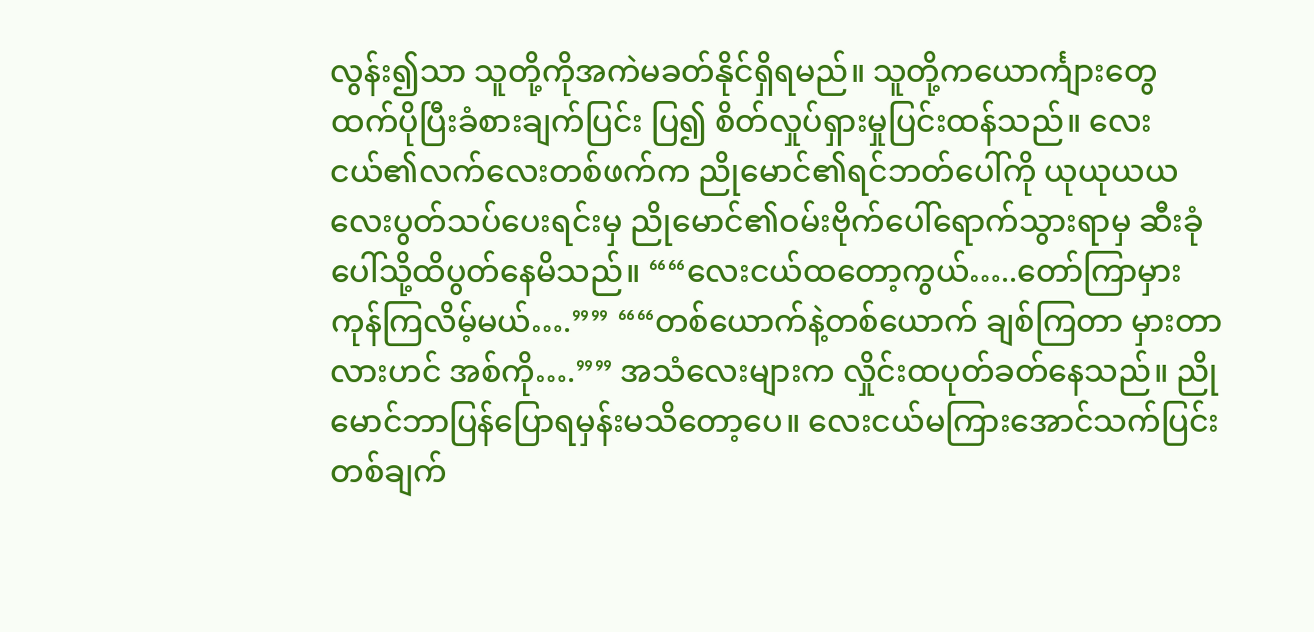လွန်း၍သာ သူတို့ကိုအကဲမခတ်နိုင်ရှိရမည်။ သူတို့ကယောင်္ကျားတွေထက်ပိုပြီးခံစားချက်ပြင်း ပြ၍ စိတ်လှုပ်ရှားမှုပြင်းထန်သည်။ လေးငယ်၏လက်လေးတစ်ဖက်က ညိုမောင်၏ရင်ဘတ်ပေါ်ကို ယုယုယယလေးပွတ်သပ်ပေးရင်းမှ ညိုမောင်၏ဝမ်းဗိုက်ပေါ်ရောက်သွားရာမှ ဆီးခုံပေါ်သို့ထိပွတ်နေမိသည်။ ““လေးငယ်ထတော့ကွယ်…..တော်ကြာမှားကုန်ကြလိမ့်မယ်….”” ““တစ်ယောက်နဲ့တစ်ယောက် ချစ်ကြတာ မှားတာလားဟင် အစ်ကို….”” အသံလေးများက လှိုင်းထပုတ်ခတ်နေသည်။ ညိုမောင်ဘာပြန်ပြောရမှန်းမသိတော့ပေ။ လေးငယ်မကြားအောင်သက်ပြင်းတစ်ချက်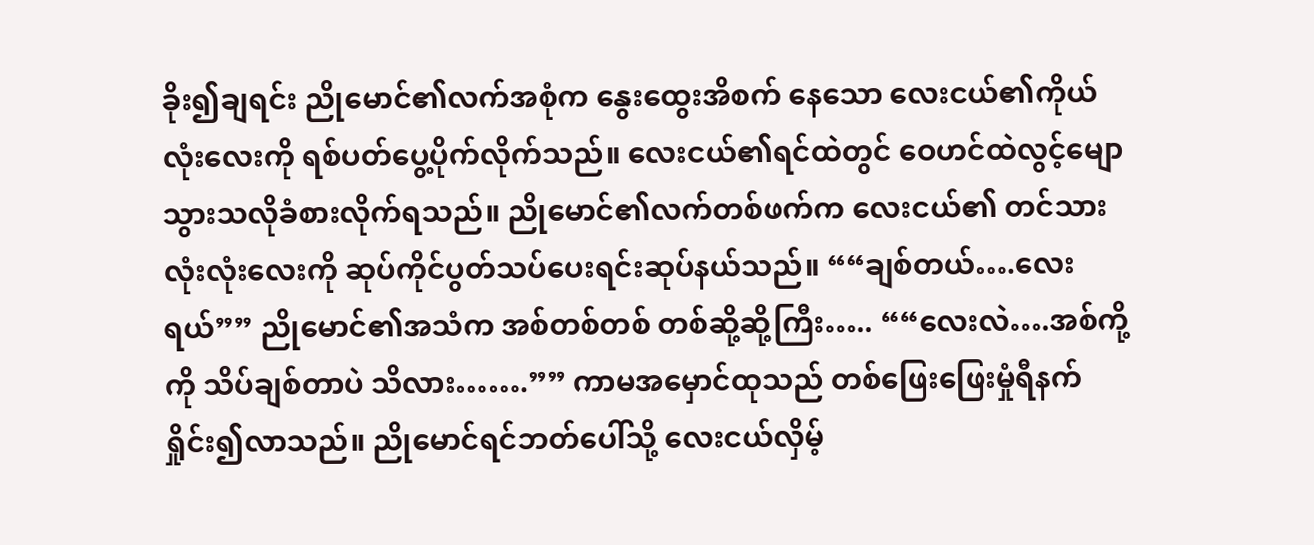ခိုး၍ချရင်း ညိုမောင်၏လက်အစုံက နွေးထွေးအိစက် နေသော လေးငယ်၏ကိုယ်လုံးလေးကို ရစ်ပတ်ပွေ့ပိုက်လိုက်သည်။ လေးငယ်၏ရင်ထဲတွင် ဝေဟင်ထဲလွင့်မျောသွားသလိုခံစားလိုက်ရသည်။ ညိုမောင်၏လက်တစ်ဖက်က လေးငယ်၏ တင်သားလုံးလုံးလေးကို ဆုပ်ကိုင်ပွတ်သပ်ပေးရင်းဆုပ်နယ်သည်။ ““ချစ်တယ်….လေးရယ်”” ညိုမောင်၏အသံက အစ်တစ်တစ် တစ်ဆို့ဆို့ကြီး….. ““လေးလဲ….အစ်ကို့ကို သိပ်ချစ်တာပဲ သိလား…….”” ကာမအမှောင်ထုသည် တစ်ဖြေးဖြေးမှုံရီနက်ရှိုင်း၍လာသည်။ ညိုမောင်ရင်ဘတ်ပေါ်သို့ လေးငယ်လှိမ့်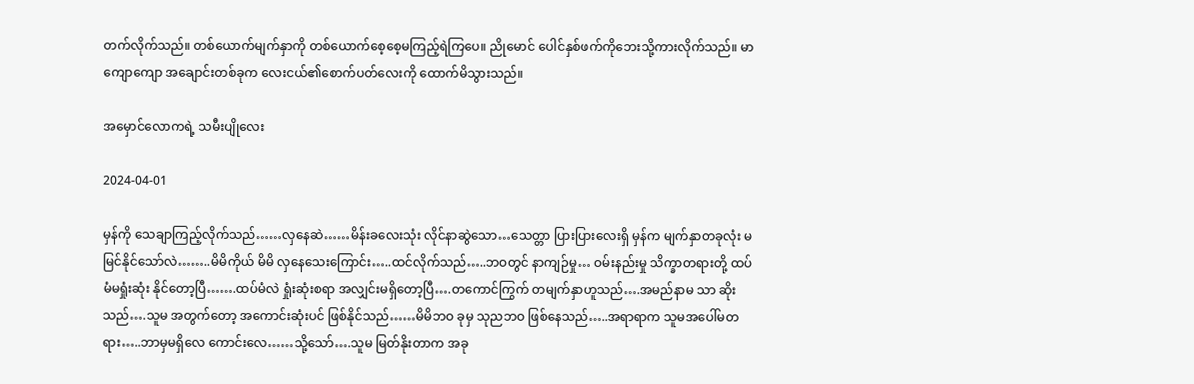တက်လိုက်သည်။ တစ်ယောက်မျက်နှာကို တစ်ယောက်စေ့စေ့မကြည့်ရဲကြပေ။ ညိုမောင် ပေါင်နှစ်ဖက်ကိုဘေးသို့ကားလိုက်သည်။ မာကျောကျော အချောင်းတစ်ခုက လေးငယ်၏စောက်ပတ်လေးကို ထောက်မိသွားသည်။

အမှောင်လောကရဲ့ သမီးပျိုလေး

2024-04-01

မှန်ကို သေချာကြည့်လိုက်သည်……လှနေဆဲ……မိန်းခလေးသုံး လိုင်နာဆွဲသော…သေတ္တာ ပြားပြားလေးရှိ မှန်က မျက်နှာတခုလုံး မမြင်နိုင်သော်လဲ……..မိမိကိုယ် မိမိ လှနေသေးကြောင်း…..ထင်လိုက်သည်…..ဘဝတွင် နာကျဉ်မှု… ဝမ်းနည်းမှု သိက္ခာတရားတို့ ထပ်မံမရှုံးဆုံး နိုင်တော့ပြီ…….ထပ်မံလဲ ရှုံးဆုံးစရာ အလျှင်းမရှိတော့ပြီ….တကောင်ကြွက် တမျက်နှာဟူသည်….အမည်နာမ သာ ဆိုးသည်….သူမ အတွက်တော့ အကောင်းဆုံးပင် ဖြစ်နိုင်သည်……မိမိဘဝ ခုမှ သုညဘဝ ဖြစ်နေသည်…..အရာရာက သူမအပေါ်မတရား…..ဘာမှမရှိလေ ကောင်းလေ……သို့သော်….သူမ မြတ်နိုးတာက အခု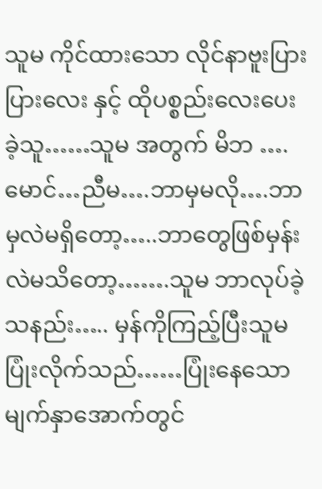သူမ ကိုင်ထားသော လိုင်နာဗူးပြားပြားလေး နှင့် ထိုပစ္စည်းလေးပေးခဲ့သူ……သူမ အတွက် မိဘ ….မောင်…ညီမ….ဘာမှမလို….ဘာမှလဲမရှိတော့…..ဘာတွေဖြစ်မှန်းလဲမသိတော့…….သူမ ဘာလုပ်ခဲ့သနည်း….. မှန်ကိုကြည့်ပြီးသူမ ပြုံးလိုက်သည်……ပြုံးနေသော မျက်နှာအောက်တွင်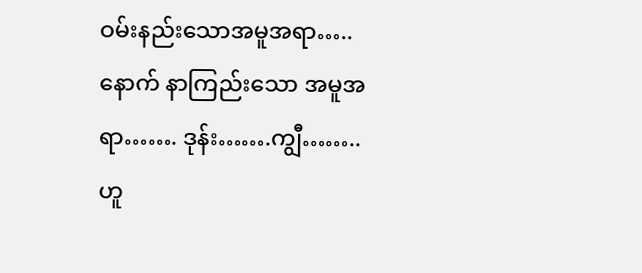ဝမ်းနည်းသောအမူအရာ…..နောက် နာကြည်းသော အမူအရာ……. ဒုန်း…….ကျွီ……..ဟူ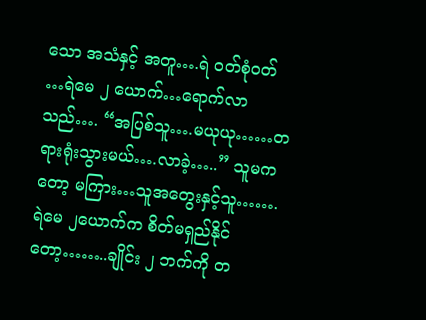သော အသံနှင့် အတူ….ရဲ ဝတ်စုံဝတ် …ရဲမေ ၂ ယောက်…ရောက်လာသည်…. “အပြစ်သူ….မယုယု……တရားရုံးသွားမယ်….လာခဲ့…..” သူမကတော့ မကြား…သူအတွေးနှင့်သူ…….ရဲမေ ၂ယောက်က စိတ်မရှည်နိုင်တော့……..ချိုင်း ၂ ဘက်ကို တ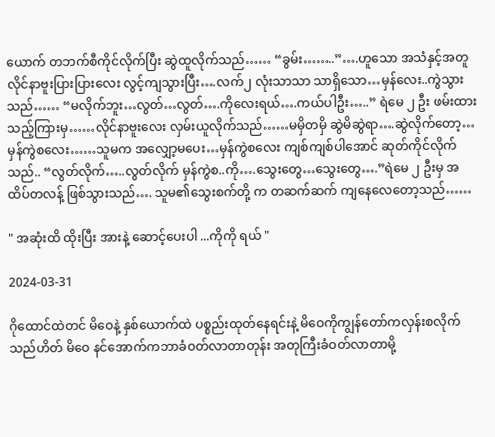ယောက် တဘက်စီကိုင်လိုက်ပြီး ဆွဲထူလိုက်သည်…… “ခွမ်း……..”….ဟူသော အသံနှင့်အတူ လိုင်နာဗူးပြားပြားလေး လွင့်ကျသွားပြီး….လက်၂ လုံးသာသာ သာရှိသော…မှန်လေး..ကွဲသွားသည်…… “မလိုက်ဘူး…လွတ်…လွတ်….ကိုလေးရယ်….ကယ်ပါဦး…..” ရဲမေ ၂ ဦး ဖမ်းထားသည့်ကြားမှ……လိုင်နာဗူးလေး လှမ်းယူလိုက်သည်……မမှိတမှိ ဆွဲမိဆွဲရာ….ဆွဲလိုက်တော့…မှန်ကွဲစလေး……သူမက အလျှော့မပေး…မှန်ကွဲစလေး ကျစ်ကျစ်ပါအောင် ဆုတ်ကိုင်လိုက်သည်.. “လွတ်လိုက်…..လွတ်လိုက် မှန်ကွဲစ..ကို….သွေးတွေ…သွေးတွေ….”ရဲမေ ၂ ဦးမှ အထိပ်တလန့် ဖြစ်သွားသည်…. သူမ၏သွေးစက်တို့ က တဆက်ဆက် ကျနေလေတော့သည်……

" အဆုံးထိ ထိုးပြီး အားနဲ့ ဆောင့်ပေးပါ ...ကိုကို ရယ် "

2024-03-31

ဂိုထောင်ထဲတင် မိဝေနဲ့ နှစ်ယောက်ထဲ ပစ္စည်းထုတ်နေရင်းနဲ့ မိဝေကိုကျွန်တော်ကလှန်းစလိုက်သည်ဟိတ် မိဝေ နင်အောက်ကဘာခံဝတ်လာတာတုန်း အတုကြီးခံဝတ်လာတာမို့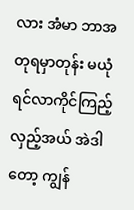လား အံမာ ဘာအတုရမှာတုန်း မယုံရင်လာကိုင်ကြည့်လှည့်အယ် အဲဒါတော့ ကျွန်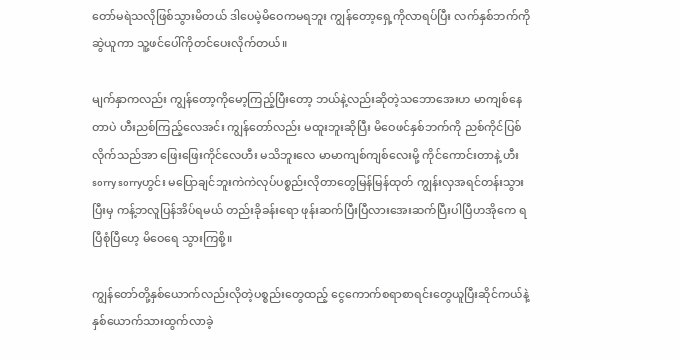တော်မရဲသလိုဖြစ်သွားမိတယ် ဒါပေမဲ့မိဝေကမရဘူး ကျွန်တော့ရှေ့ကိုလာရပ်ပြီး လက်နှစ်ဘက်ကို ဆွဲယူကာ သူ့ဖင်ပေါ်ကိုတင်ပေးလိုက်တယ်။

မျက်နှာကလည်း ကျွန်တော့ကိုမော့ကြည့်ပြီးတော့ ဘယ်နဲ့လည်းဆိုတဲ့သဘောအေးဟ မာကျစ်နေတာပဲ ဟီးညစ်ကြည့်လေအင်း ကျွန်တော်လည်း မထူးဘူးဆိုပြီး မိဝေဖင်နှစ်ဘက်ကို ညစ်ကိုင်ပြစ်လိုက်သည်အာ ဖြေးဖြေးကိုင်လေဟီး မသိဘူးလေ မာမာကျစ်ကျစ်လေးမို့ ကိုင်ကောင်းတာနဲ့ ဟီးsorry sorryဟွင်း မပြောချင်ဘူးကဲကဲလုပ်ပစ္စည်းလိုတာတွေမြန်မြန်ထုတ် ကျွန်းလှအရင်တန်းသွားပြီးမှ ကန့်ဘလူပြန်အိပ်ရမယ် တည်းခိုခန်းရော ဖုန်းဆက်ပြီးပြီလားအေးဆက်ပြီးပါပြီဟအိုကေ ရပြီစုံပြီဟေ့ မိဝေရေ သွားကြစို့။

ကျွန်တော်တို့နှစ်ယောက်လည်းလိုတဲ့ပစ္စည်းတွေထည့် ငွေကောက်စရာစာရင်းတွေယူပြီးဆိုင်ကယ်နဲ့နှစ်ယောက်သားထွက်လာခဲ့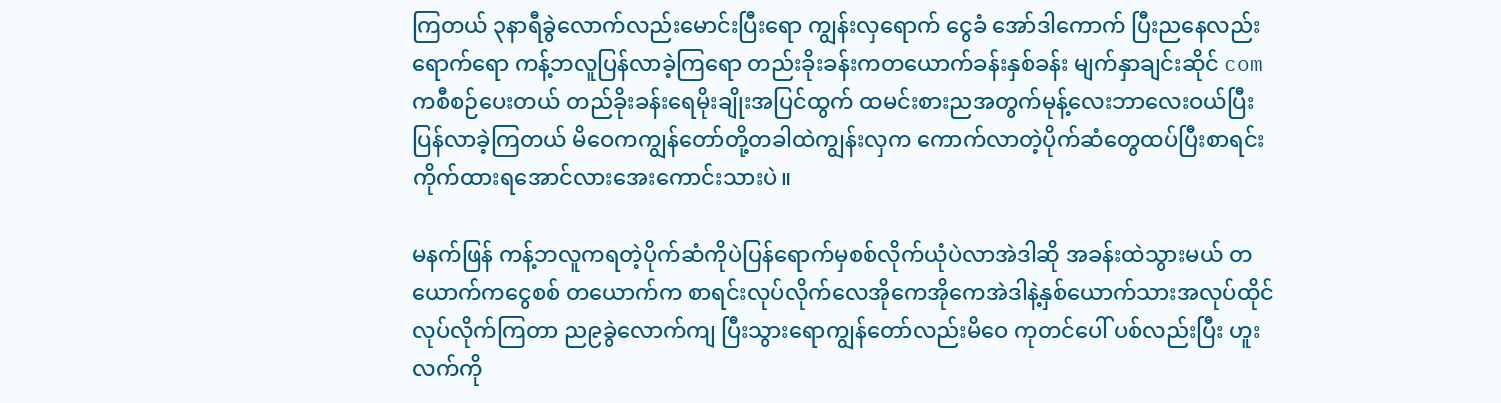ကြတယ် ၃နာရီခွဲလောက်လည်းမောင်းပြီးရော ကျွန်းလှရောက် ငွေခံ အော်ဒါကောက် ပြီးညနေလည်းရောက်ရော ကန့်ဘလူပြန်လာခဲ့ကြရော တည်းခိုးခန်းကတယောက်ခန်းနှစ်ခန်း မျက်နှာချင်းဆိုင် comကစီစဉ်ပေးတယ် တည်ခိုးခန်းရေမိုးချိုးအပြင်ထွက် ထမင်းစားညအတွက်မုန့်လေးဘာလေးဝယ်ပြီးပြန်လာခဲ့ကြတယ် မိဝေကကျွန်တော်တို့တခါထဲကျွန်းလှက ကောက်လာတဲ့ပိုက်ဆံတွေထပ်ပြီးစာရင်းကိုက်ထားရအောင်လားအေးကောင်းသားပဲ။

မနက်ဖြန် ကန့်ဘလူကရတဲ့ပိုက်ဆံကိုပဲပြန်ရောက်မှစစ်လိုက်ယုံပဲလာအဲဒါဆို အခန်းထဲသွားမယ် တယောက်ကငွေစစ် တယောက်က စာရင်းလုပ်လိုက်လေအိုကေအိုကေအဲဒါနဲ့နှစ်ယောက်သားအလုပ်ထိုင်လုပ်လိုက်ကြတာ ည၉ခွဲလောက်ကျ ပြီးသွားရောကျွန်တော်လည်းမိဝေ ကုတင်ပေါ် ပစ်လည်းပြီး ဟူး လက်ကို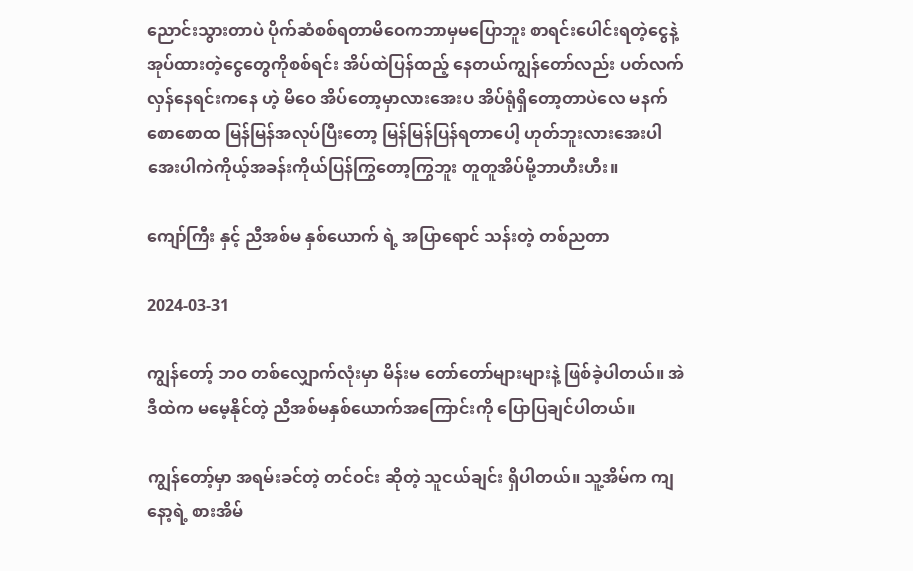ညောင်းသွားတာပဲ ပိုက်ဆံစစ်ရတာမိဝေကဘာမှမပြောဘူး စာရင်းပေါင်းရတဲ့ငွေနဲ့ အုပ်ထားတဲ့ငွေတွေကိုစစ်ရင်း အိပ်ထဲပြန်ထည့် နေတယ်ကျွန်တော်လည်း ပတ်လက်လှန်နေရင်းကနေ ဟဲ့ မိဝေ အိပ်တော့မှာလားအေးပ အိပ်ရုံရှိတော့တာပဲလေ မနက်စောစောထ မြန်မြန်အလုပ်ပြီးတော့ မြန်မြန်ပြန်ရတာပေါ့ ဟုတ်ဘူးလားအေးပါအေးပါကဲကိုယ့်အခန်းကိုယ်ပြန်ကြွတော့ကြွဘူး တူတူအိပ်မို့ဘာဟီးဟီး။

ကျော်ကြီး နှင့် ညီအစ်မ နှစ်ယောက် ရဲ့ အပြာရောင် သန်းတဲ့ တစ်ညတာ

2024-03-31

ကျွန်တော့် ဘဝ တစ်လျှောက်လုံးမှာ မိန်းမ တော်တော်များများနဲ့ ဖြစ်ခဲ့ပါတယ်။ အဲဒီထဲက မမေ့နိုင်တဲ့ ညီအစ်မနှစ်ယောက်အကြောင်းကို ပြောပြချင်ပါတယ်။

ကျွန်တော့်မှာ အရမ်းခင်တဲ့ တင်ဝင်း ဆိုတဲ့ သူငယ်ချင်း ရှိပါတယ်။ သူ့အိမ်က ကျနော့ရဲ့ စားအိမ်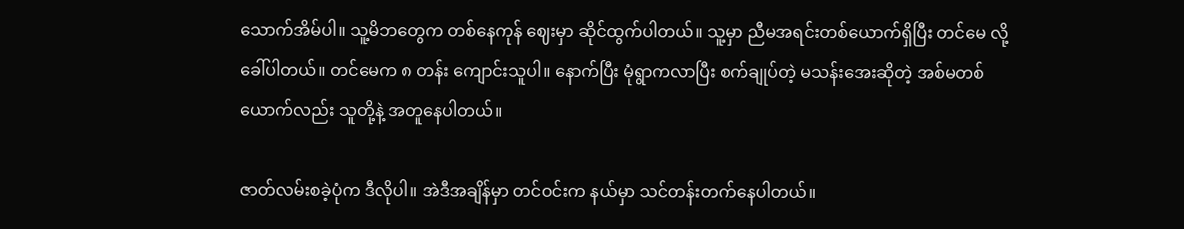သောက်အိမ်ပါ။ သူ့မိဘတွေက တစ်နေကုန် ဈေးမှာ ဆိုင်ထွက်ပါတယ်။ သူ့မှာ ညီမအရင်းတစ်ယောက်ရှိပြီး တင်မေ လို့ခေါ်ပါတယ်။ တင်မေက ၈ တန်း ကျောင်းသူပါ။ နောက်ပြီး မုံရွာကလာပြီး စက်ချုပ်တဲ့ မသန်းအေးဆိုတဲ့ အစ်မတစ်ယောက်လည်း သူတို့နဲ့ အတူနေပါတယ်။

ဇာတ်လမ်းစခဲ့ပုံက ဒီလိုပါ။ အဲဒီအချိန်မှာ တင်ဝင်းက နယ်မှာ သင်တန်းတက်နေပါတယ်။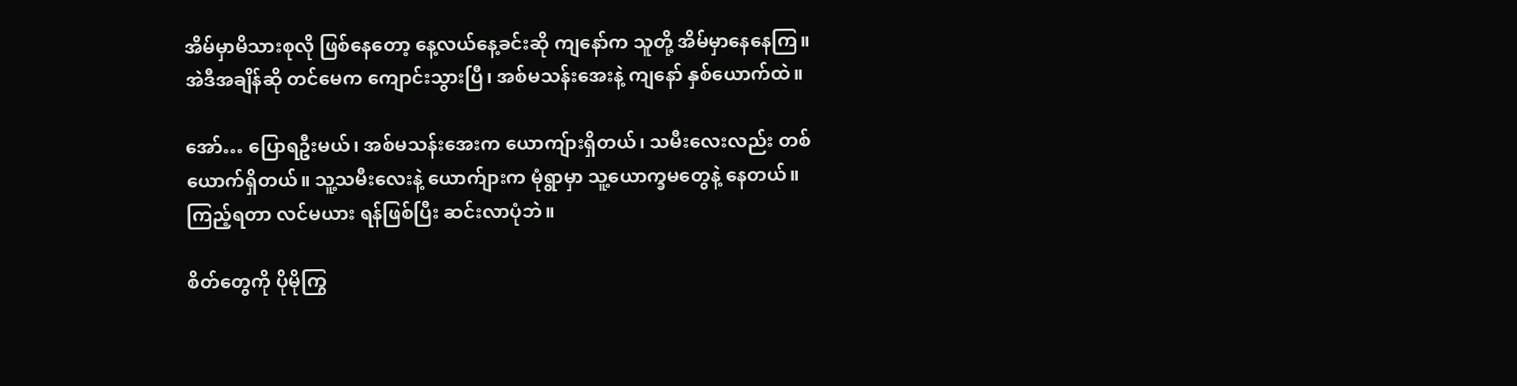အိမ်မှာမိသားစုလို ဖြစ်နေတော့ နေ့လယ်နေ့ခင်းဆို ကျနော်က သူတို့ အိမ်မှာနေနေကြ။ အဲဒီအချိန်ဆို တင်မေက ကျောင်းသွားပြီ၊ အစ်မသန်းအေးနဲ့ ကျနော် နှစ်ယောက်ထဲ။

အော်… ပြောရဦးမယ်၊ အစ်မသန်းအေးက ယောကျ်ားရှိတယ်၊ သမီးလေးလည်း တစ်ယောက်ရှိတယ်။ သူ့သမီးလေးနဲ့ ယောက်ျားက မုံရွာမှာ သူ့ယောက္ခမတွေနဲ့ နေတယ်။ ကြည့်ရတာ လင်မယား ရန်ဖြစ်ပြီး ဆင်းလာပုံဘဲ။

စိတ်တွေကို ပိုမိုကြွ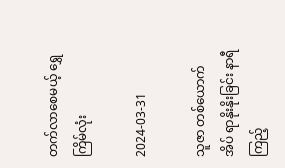တက်လာစေမယ့် ရွှေကြိမ်လုံး

2024-03-31

သူဇာ တစ်ယောက် အိပ် ရာနိုးနိုးခြင်း နာရီကြည့်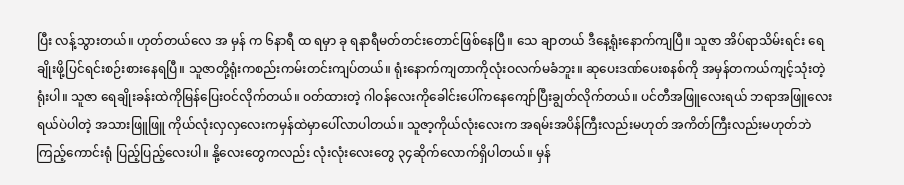ပြီး လန့်သွားတယ်။ ဟုတ်တယ်လေ အ မှန် က ၆နာရီ ထ ရမှာ ခု ရနာရီမတ်တင်းတောင်ဖြစ်နေပြီ။ သေ ချာတယ် ဒီနေ့ရုံးနောက်ကျပြီ။ သူဇာ အိပ်ရာသိမ်းရင်း ရေချိုးဖို့ပြင်ရင်းစဉ်းစားနေရပြီ။ သူဇာတို့ရုံးကစည်းကမ်းတင်းကျပ်တယ်။ ရုံးနောက်ကျတာကိုလုံးဝလက်မခံဘူး။ ဆုပေးဒဏ်ပေးစနစ်ကို အမှန်တကယ်ကျင့်သုံးတဲ့ရုံးပါ။ သူဇာ ရေချိုးခန်းထဲကိုမြန်ပြေးဝင်လိုက်တယ်။ ဝတ်ထားတဲ့ ဂါဝန်လေးကိုခေါင်းပေါ်ကနေကျော်ပြီးချွတ်လိုက်တယ်။ ပင်တီအဖြူလေးရယ် ဘရာအဖြူလေးရယ်ပဲပါတဲ့ အသားဖြူဖြူ ကိုယ်လုံးလှလှလေးကမှန်ထဲမှာပေါ်လာပါတယ်။ သူဇာ့ကိုယ်လုံးလေးက အရမ်းအပိန်ကြီးလည်းမဟုတ် အကိတ်ကြီးလည်းမဟုတ်ဘဲ ကြည့်ကောင်းရုံ ပြည့်ပြည့်လေးပါ။ နို့လေးတွေကလည်း လုံးလုံးလေးတွေ ၃၄ဆိုက်လောက်ရှိပါတယ်။ မှန်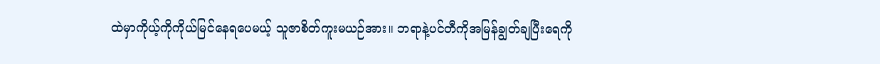ထဲမှာကိုယ့်ကိုကိုယ်မြင်နေရပေမယ့် သူဇာစိတ်ကူးမယဉ်အား။ ဘရာနဲ့ပင်တီကိုအမြန်ချွတ်ချပြီးရေကို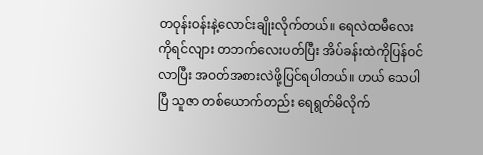တဝုန်းဝန်းနဲ့လောင်းချိုးလိုက်တယ်။ ရေလဲထမီလေးကိုရင်လျား တဘက်လေးပတ်ပြီး အိပ်ခန်းထဲကိုပြန်ဝင်လာပြီး အဝတ်အစားလဲဖို့ပြင်ရပါတယ်။ ဟယ် သေပါပြီ သူဇာ တစ်ယောက်တည်း ရေရွတ်မိလိုက်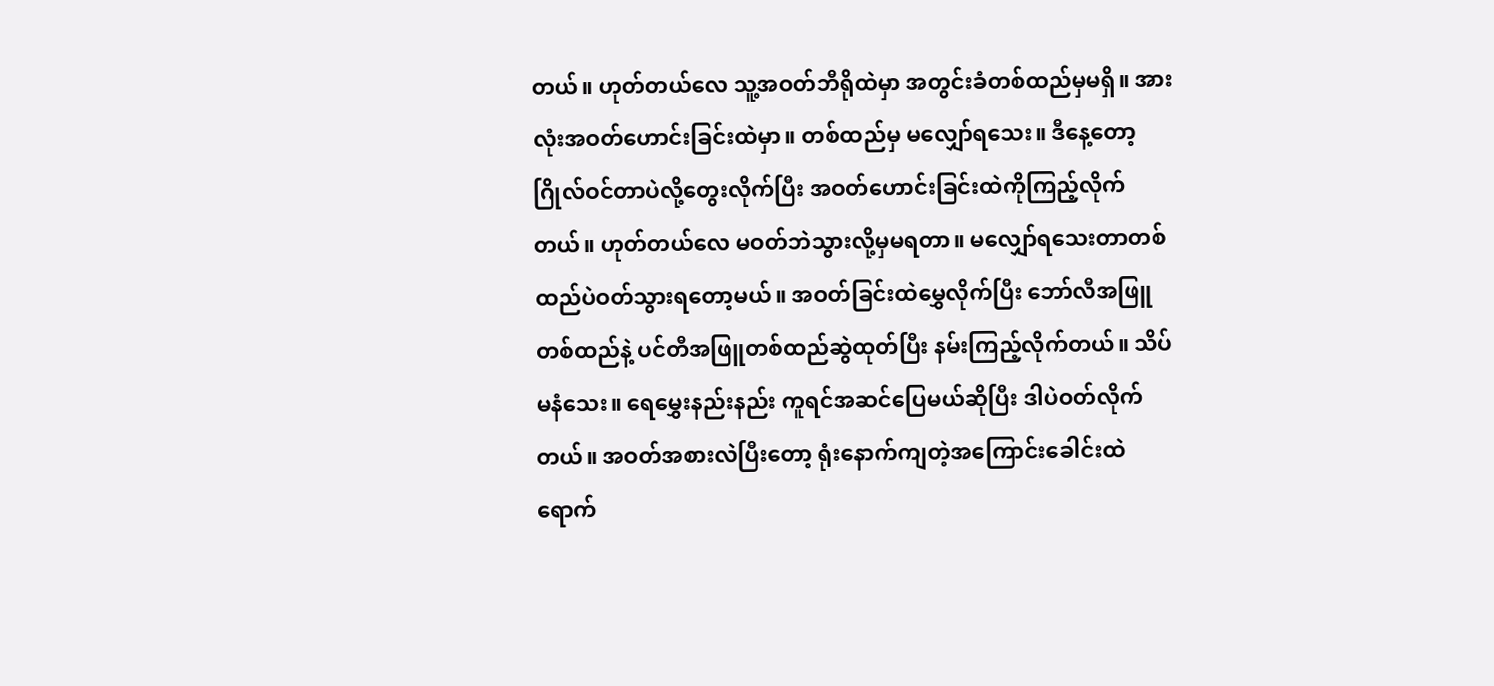တယ်။ ဟုတ်တယ်လေ သူ့အဝတ်ဘီရိုထဲမှာ အတွင်းခံတစ်ထည်မှမရှိ။ အားလုံးအဝတ်ဟောင်းခြင်းထဲမှာ။ တစ်ထည်မှ မလျှော်ရသေး။ ဒီနေ့တော့ ဂြိုလ်ဝင်တာပဲလို့တွေးလိုက်ပြီး အဝတ်ဟောင်းခြင်းထဲကိုကြည့်လိုက်တယ်။ ဟုတ်တယ်လေ မဝတ်ဘဲသွားလို့မှမရတာ။ မလျှော်ရသေးတာတစ်ထည်ပဲဝတ်သွားရတော့မယ်။ အဝတ်ခြင်းထဲမွှေလိုက်ပြီး ဘော်လီအဖြူတစ်ထည်နဲ့ ပင်တီအဖြူတစ်ထည်ဆွဲထုတ်ပြီး နမ်းကြည့်လိုက်တယ်။ သိပ်မနံသေး။ ရေမွှေးနည်းနည်း ကူရင်အဆင်ပြေမယ်ဆိုပြီး ဒါပဲဝတ်လိုက်တယ်။ အဝတ်အစားလဲပြီးတော့ ရုံးနောက်ကျတဲ့အကြောင်းခေါင်းထဲရောက်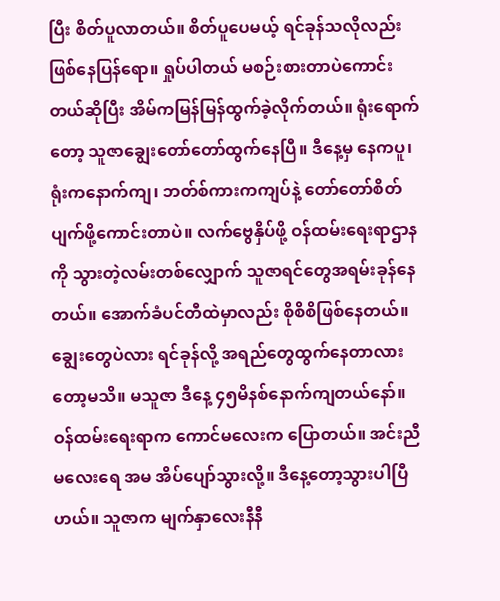ပြီး စိတ်ပူလာတယ်။ စိတ်ပူပေမယ့် ရင်ခုန်သလိုလည်းဖြစ်နေပြန်ရော။ ရှုပ်ပါတယ် မစဉ်းစားတာပဲကောင်းတယ်ဆိုပြီး အိမ်ကမြန်မြန်ထွက်ခဲ့လိုက်တယ်။ ရုံးရောက်တော့ သူဇာချွေးတော်တော်ထွက်နေပြီ။ ဒီနေ့မှ နေကပူ၊ ရုံးကနောက်ကျ၊ ဘတ်စ်ကားကကျပ်နဲ့ တော်တော်စိတ်ပျက်ဖို့ကောင်းတာပဲ။ လက်ဗွေနှိပ်ဖို့ ဝန်ထမ်းရေးရာဌာနကို သွားတဲ့လမ်းတစ်လျှောက် သူဇာရင်တွေအရမ်းခုန်နေတယ်။ အောက်ခံပင်တီထဲမှာလည်း စိုစိစိဖြစ်နေတယ်။ ချွေးတွေပဲလား ရင်ခုန်လို့ အရည်တွေထွက်နေတာလားတော့မသိ။ မသူဇာ ဒီနေ့ ၄၅မိနစ်နောက်ကျတယ်နော်။ ဝန်ထမ်းရေးရာက ကောင်မလေးက ပြောတယ်။ အင်းညီမလေးရေ အမ အိပ်ပျော်သွားလို့။ ဒီနေ့တော့သွားပါပြီဟယ်။ သူဇာက မျက်နှာလေးနီနီ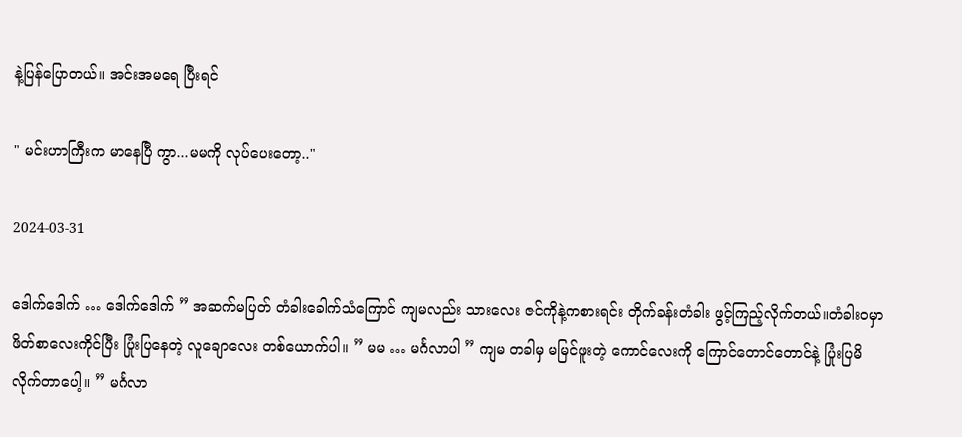နဲ့ပြန်ပြောတယ်။ အင်းအမရေ ပြီးရင်

" မင်းဟာကြီးက မာနေပြီ ကွာ...မမကို လုပ်ပေးတော့.."

2024-03-31

ဒေါက်ဒေါက် … ဒေါက်ဒေါက် ” အဆက်မပြတ် တံခါးခေါက်သံကြောင် ကျမလည်း သားလေး ဇင်ကိုနဲ့ကစားရင်း တိုက်ခန်းတံခါး ဖွင့်ကြည့်လိုက်တယ်။တံခါးဝမှာ ဖိတ်စာလေးကိုင်ပြီး ပြုံးပြနေတဲ့ လူချောလေး တစ်ယောက်ပါ။ ” မမ … မင်္ဂလာပါ ” ကျမ တခါမှ မမြင်ဖူးတဲ့ ကောင်လေးကို ကြောင်တောင်တောင်နဲ့ ပြုံးပြမိလိုက်တာပေါ့။ ” မင်္ဂလာ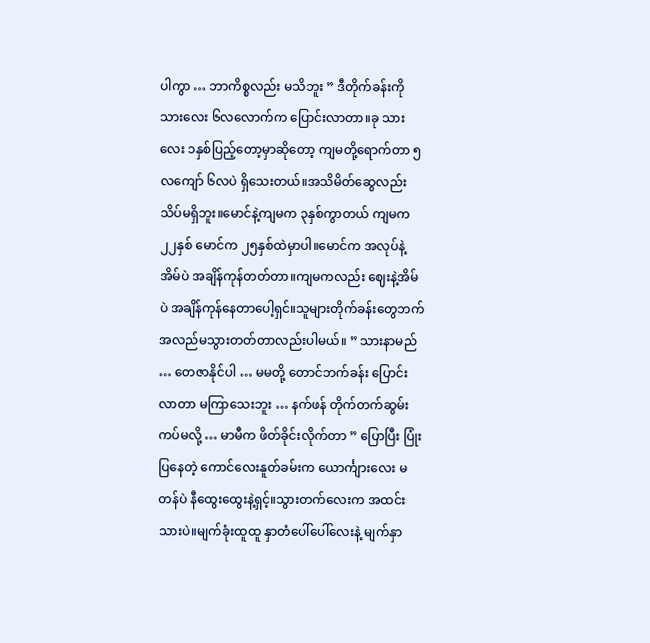ပါကွာ … ဘာကိစ္စလည်း မသိဘူး ” ဒီတိုက်ခန်းကို သားလေး ၆လလောက်က ပြောင်းလာတာ။ခု သားလေး ၁နှစ်ပြည့်တော့မှာဆိုတော့ ကျမတို့ရောက်တာ ၅လကျော် ၆လပဲ ရှိသေးတယ်။အသိမိတ်ဆွေလည်း သိပ်မရှိဘူး။မောင်နဲ့ကျမက ၃နှစ်ကွာတယ် ကျမက ၂၂နှစ် မောင်က ၂၅နှစ်ထဲမှာပါ။မောင်က အလုပ်နဲ့အိမ်ပဲ အချိန်ကုန်တတ်တာ။ကျမကလည်း ဈေးနဲ့အိမ်ပဲ အချိန်ကုန်နေတာပေါ့ရှင်။သူများတိုက်ခန်းတွေဘက် အလည်မသွားတတ်တာလည်းပါမယ်။ ” သားနာမည် … တေဇာနိုင်ပါ … မမတို့ တောင်ဘက်ခန်း ပြောင်းလာတာ မကြာသေးဘူး … နက်ဖန် တိုက်တက်ဆွမ်းကပ်မလို့ … မာမီက ဖိတ်ခိုင်းလိုက်တာ ” ပြောပြီး ပြုံးပြနေတဲ့ ကောင်လေးနူတ်ခမ်းက ယောင်္ကျားလေး မတန်ပဲ နီထွေးထွေးနဲ့ရှင့်။သွားတက်လေးက အထင်းသားပဲ။မျက်ခုံးထူထူ နှာတံပေါ်ပေါ်လေးနဲ့ မျက်နှာ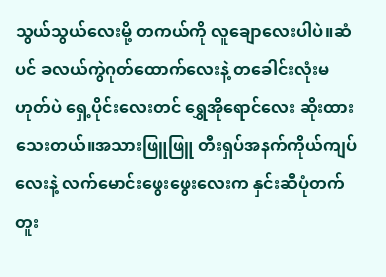သွယ်သွယ်လေးမို့ တကယ်ကို လူချောလေးပါပဲ။ဆံပင် ခလယ်ကွဲဂုတ်ထောက်လေးနဲ့ တခေါင်းလုံးမဟုတ်ပဲ ရှေ့ပိုင်းလေးတင် ရွှေအိုရောင်လေး ဆိုးထားသေးတယ်။အသားဖြူဖြူ တီးရှပ်အနက်ကိုယ်ကျပ်လေးနဲ့ လက်မောင်းဖွေးဖွေးလေးက နှင်းဆီပုံတက်တူး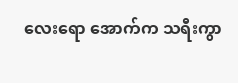လေးရော အောက်က သရီးကွာ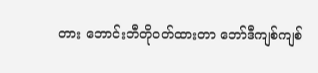တား ဘောင်းဘီတိုဝတ်ထားတာ ဘော်ဒီကျစ်ကျစ်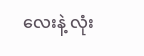လေးနဲ့ လုံး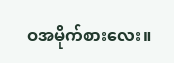ဝအမိုက်စားလေး။